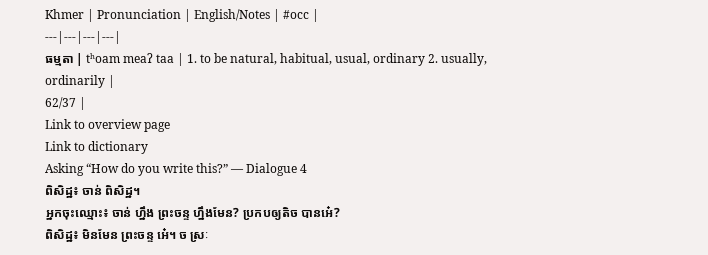Khmer | Pronunciation | English/Notes | #occ |
---|---|---|---|
ធម្មតា | tʰoam meaʔ taa | 1. to be natural, habitual, usual, ordinary 2. usually, ordinarily |
62/37 |
Link to overview page
Link to dictionary
Asking “How do you write this?” — Dialogue 4
ពិសិដ្ឋ៖ ចាន់ ពិសិដ្ឋ។
អ្នកចុះឈ្មោះ៖ ចាន់ ហ្នឹង ព្រះចន្ទ ហ្នឹងមែន? ប្រកបឲ្យតិច បានអេ៎?
ពិសិដ្ឋ៖ មិនមែន ព្រះចន្ទ អេ៎។ ច ស្រៈ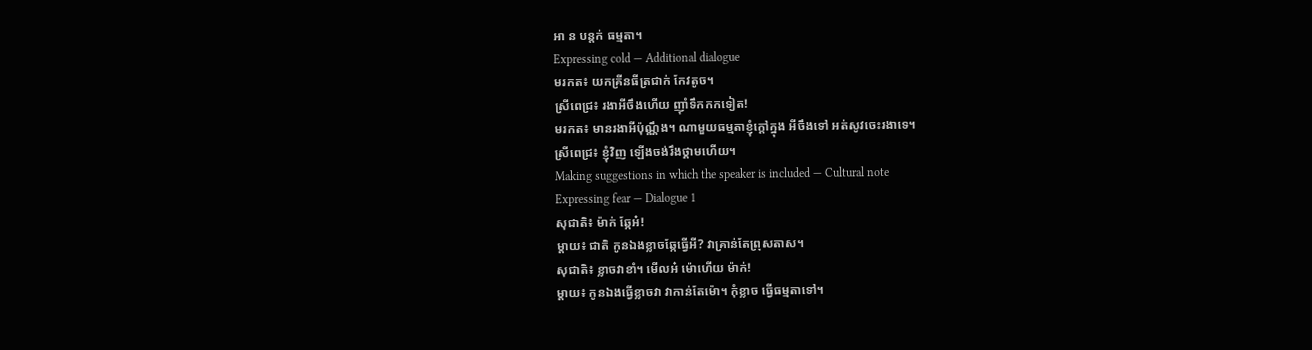អា ន បន្តក់ ធម្មតា។
Expressing cold — Additional dialogue
មរកត៖ យកគ្រីនធីត្រជាក់ កែវតូច។
ស្រីពេជ្រ៖ រងាអីចឹងហើយ ញ៉ាំទឹកកកទៀត!
មរកត៖ មានរងាអីប៉ុណ្ណឹង។ ណាមួយធម្មតាខ្ញុំក្ដៅក្នុង អីចឹងទៅ អត់សូវចេះរងាទេ។
ស្រីពេជ្រ៖ ខ្ញុំវិញ ឡើងចង់រឹងថ្គាមហើយ។
Making suggestions in which the speaker is included — Cultural note
Expressing fear — Dialogue 1
សុជាតិ៖ ម៉ាក់ ឆ្កែអ៎!
ម្ដាយ៖ ជាតិ កូនឯងខ្លាចឆ្កែធ្វើអី? វាគ្រាន់តែព្រុសតាស។
សុជាតិ៖ ខ្លាចវាខាំ។ មើលអ៎ ម៉ោហើយ ម៉ាក់!
ម្ដាយ៖ កូនឯងធ្វើខ្លាចវា វាកាន់តែម៉ោ។ កុំខ្លាច ធ្វើធម្មតាទៅ។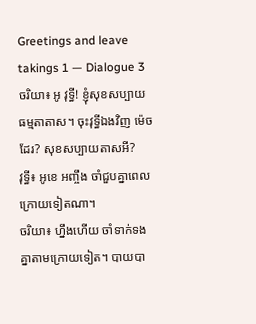Greetings and leave takings 1 — Dialogue 3
ចរិយា៖ អូ វុទ្ធី! ខ្ញុំសុខសប្បាយធម្មតាតាស។ ចុះវុទ្ធីឯងវិញ ម៉េចដែរ? សុខសប្បាយតាសអី?
វុទ្ធី៖ អូខេ អញ្ចឹង ចាំជួបគ្នាពេលក្រោយទៀតណា។
ចរិយា៖ ហ្នឹងហើយ ចាំទាក់ទងគ្នាតាមក្រោយទៀត។ បាយបា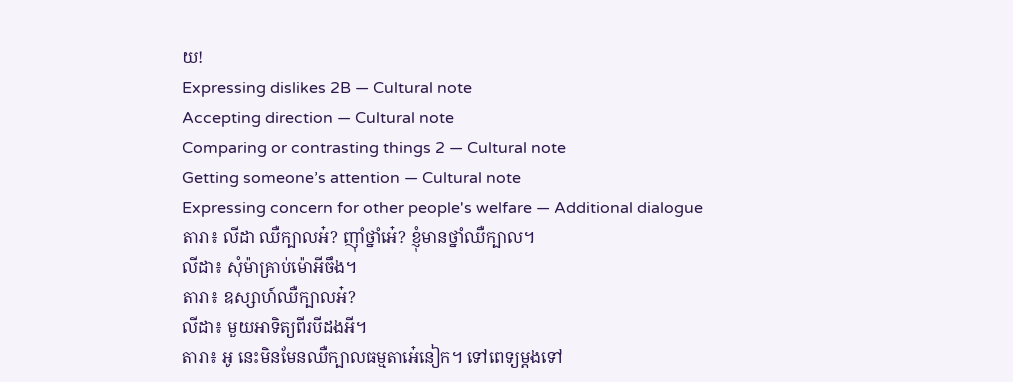យ!
Expressing dislikes 2B — Cultural note
Accepting direction — Cultural note
Comparing or contrasting things 2 — Cultural note
Getting someone’s attention — Cultural note
Expressing concern for other people's welfare — Additional dialogue
តារា៖ លីដា ឈឺក្បាលអ៎? ញ៉ាំថ្នាំអេ៎? ខ្ញុំមានថ្នាំឈឺក្បាល។
លីដា៖ សុំម៉ាគ្រាប់ម៉ោអីចឹង។
តារា៖ ឧស្សាហ៍ឈឺក្បាលអ៎?
លីដា៖ មួយអាទិត្យពីរបីដងអី។
តារា៖ អូ នេះមិនមែនឈឺក្បាលធម្មតាអេ៎នៀក។ ទៅពេទ្យម្ដងទៅ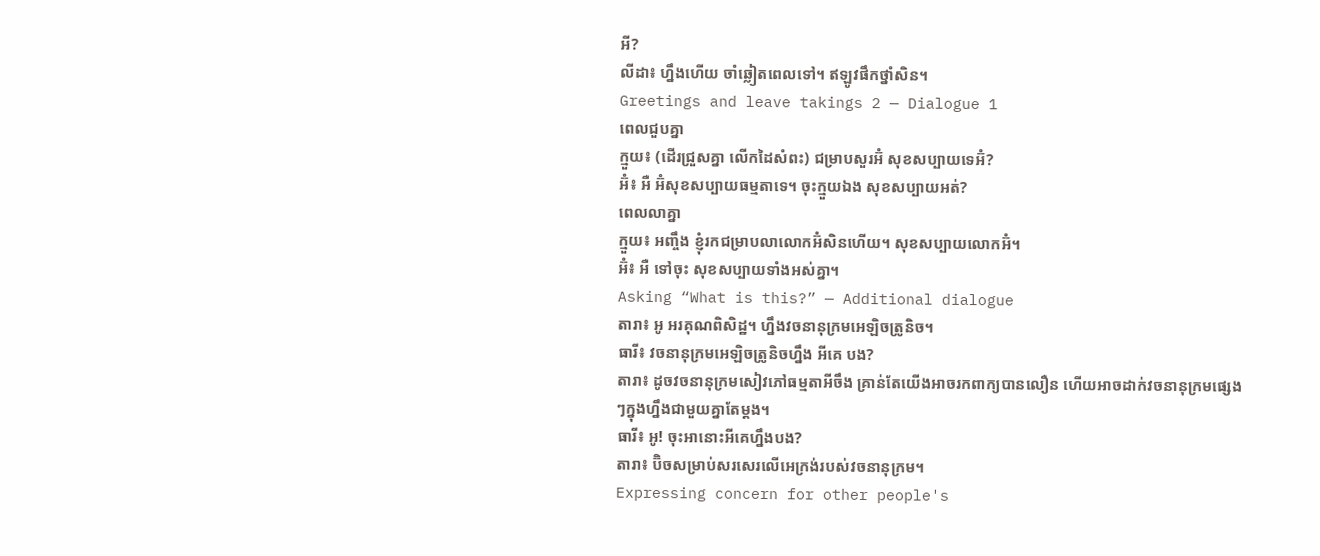អី?
លីដា៖ ហ្នឹងហើយ ចាំឆ្លៀតពេលទៅ។ ឥឡូវផឹកថ្នាំសិន។
Greetings and leave takings 2 — Dialogue 1
ពេលជួបគ្នា
ក្មួយ៖ (ដើរជ្រួសគ្នា លើកដៃសំពះ) ជម្រាបសួរអ៊ំ សុខសប្បាយទេអ៊ំ?
អ៊ំ៖ អឺ អ៊ំសុខសប្បាយធម្មតាទេ។ ចុះក្មួយឯង សុខសប្បាយអត់?
ពេលលាគ្នា
ក្មួយ៖ អញ្ចឹង ខ្ញុំរកជម្រាបលាលោកអ៊ំសិនហើយ។ សុខសប្បាយលោកអ៊ំ។
អ៊ំ៖ អឺ ទៅចុះ សុខសប្បាយទាំងអស់គ្នា។
Asking “What is this?” — Additional dialogue
តារា៖ អូ អរគុណពិសិដ្ឋ។ ហ្នឹងវចនានុក្រមអេឡិចត្រូនិច។
ធារី៖ វចនានុក្រមអេឡិចត្រូនិចហ្នឹង អីគេ បង?
តារា៖ ដូចវចនានុក្រមសៀវភៅធម្មតាអីចឹង គ្រាន់តែយើងអាចរកពាក្យបានលឿន ហើយអាចដាក់វចនានុក្រមផ្សេងៗក្នុងហ្នឹងជាមួយគ្នាតែម្ដង។
ធារី៖ អូ! ចុះអានោះអីគេហ្នឹងបង?
តារា៖ ប៊ិចសម្រាប់សរសេរលើអេក្រង់របស់វចនានុក្រម។
Expressing concern for other people's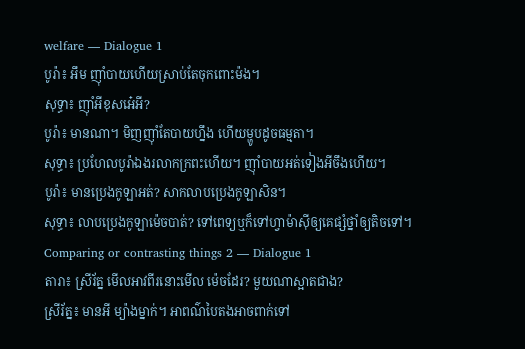welfare — Dialogue 1
បូរ៉ា៖ អឹម ញ៉ាំបាយហើយស្រាប់តែចុកពោះម៉ង។
សុទ្ធា៖ ញ៉ាំអីខុសអេ៎អី?
បូរ៉ា៖ មានណា។ មិញញ៉ាំតែបាយហ្នឹង ហើយម្ហូបដូចធម្មតា។
សុទ្ធា៖ ប្រហែលបូរ៉ាឯងរលាកក្រពះហើយ។ ញ៉ាំបាយអត់ទៀងអីចឹងហើយ។
បូរ៉ា៖ មានប្រេងកូឡាអត់? សាកលាបប្រេងកូឡាសិន។
សុទ្ធា៖ លាបប្រេងកូឡាម៉េចបាត់? ទៅពេទ្យឬក៏ទៅហ្វាម៉ាស៊ីឲ្យគេផ្សំថ្នាំឲ្យតិចទៅ។
Comparing or contrasting things 2 — Dialogue 1
តារា៖ ស្រីរ័ត្ន មើលអាវពីរនោះមើល ម៉េចដែរ? មួយណាស្អាតជាង?
ស្រីរ័ត្ន៖ មានអី ម្យ៉ាងម្នាក់។ អាពណ៌បៃតងអាចពាក់ទៅ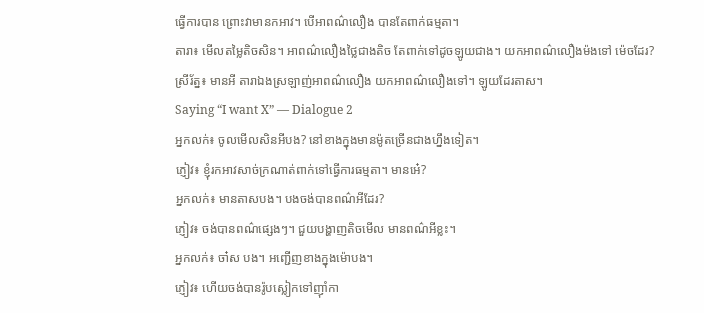ធ្វើការបាន ព្រោះវាមានកអាវ។ បើអាពណ៌លឿង បានតែពាក់ធម្មតា។
តារា៖ មើលតម្លៃតិចសិន។ អាពណ៌លឿងថ្លៃជាងតិច តែពាក់ទៅដូចឡូយជាង។ យកអាពណ៌លឿងម៉ងទៅ ម៉េចដែរ?
ស្រីរ័ត្ន៖ មានអី តារាឯងស្រឡាញ់អាពណ៌លឿង យកអាពណ៌លឿងទៅ។ ឡូយដែរតាស។
Saying “I want X” — Dialogue 2
អ្នកលក់៖ ចូលមើលសិនអីបង? នៅខាងក្នុងមានម៉ូតច្រើនជាងហ្នឹងទៀត។
ភ្ញៀវ៖ ខ្ញុំរកអាវសាច់ក្រណាត់ពាក់ទៅធ្វើការធម្មតា។ មានអេ៎?
អ្នកលក់៖ មានតាសបង។ បងចង់បានពណ៌អីដែរ?
ភ្ញៀវ៖ ចង់បានពណ៌ផ្សេងៗ។ ជួយបង្ហាញតិចមើល មានពណ៌អីខ្លះ។
អ្នកលក់៖ ចា៎ស បង។ អញ្ជើញខាងក្នុងម៉ោបង។
ភ្ញៀវ៖ ហើយចង់បានរ៉ូបស្លៀកទៅញ៉ាំកា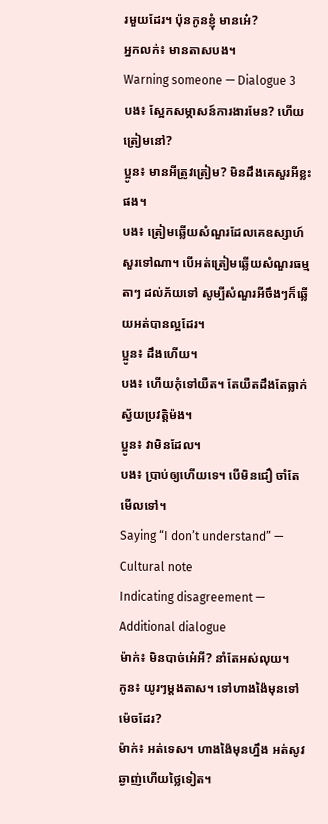រមួយដែរ។ ប៉ុនកូនខ្ញុំ មានអេ៎?
អ្នកលក់៖ មានតាសបង។
Warning someone — Dialogue 3
បង៖ ស្អែកសម្ភាសន៍ការងារមែន? ហើយត្រៀមនៅ?
ប្អូន៖ មានអីត្រូវត្រៀម? មិនដឹងគេសួរអីខ្លះផង។
បង៖ ត្រៀមឆ្លើយសំណួរដែលគេឧស្សាហ៍សួរទៅណា។ បើអត់ត្រៀមឆ្លើយសំណួរធម្មតាៗ ដល់ភ័យទៅ សូម្បីសំណួរអីចឹងៗក៏ឆ្លើយអត់បានល្អដែរ។
ប្អូន៖ ដឹងហើយ។
បង៖ ហើយកុំទៅយឺត។ តែយឺតដឹងតែធ្លាក់ស្វ័យប្រវត្តិម៉ង។
ប្អូន៖ វាមិនដែល។
បង៖ ប្រាប់ឲ្យហើយទេ។ បើមិនជឿ ចាំតែមើលទៅ។
Saying “I don’t understand” — Cultural note
Indicating disagreement — Additional dialogue
ម៉ាក់៖ មិនបាច់អេ៎អី? នាំតែអស់លុយ។
កូន៖ យូរៗម្ដងតាស។ ទៅហាងង៉ៃមុនទៅ ម៉េចដែរ?
ម៉ាក់៖ អត់ទេស។ ហាងង៉ៃមុនហ្នឹង អត់សូវឆ្ងាញ់ហើយថ្លៃទៀត។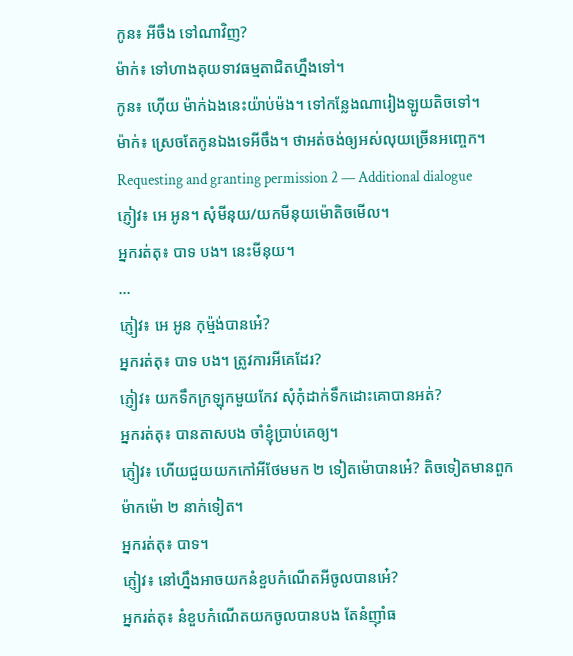កូន៖ អីចឹង ទៅណាវិញ?
ម៉ាក់៖ ទៅហាងគុយទាវធម្មតាជិតហ្នឹងទៅ។
កូន៖ ហ៊ើយ ម៉ាក់ឯងនេះយ៉ាប់ម៉ង។ ទៅកន្លែងណារៀងឡូយតិចទៅ។
ម៉ាក់៖ ស្រេចតែកូនឯងទេអីចឹង។ ថាអត់ចង់ឲ្យអស់លុយច្រើនអញ្ចេក។
Requesting and granting permission 2 — Additional dialogue
ភ្ញៀវ៖ អេ អូន។ សុំមីនុយ/យកមីនុយម៉ោតិចមើល។
អ្នករត់តុ៖ បាទ បង។ នេះមីនុយ។
...
ភ្ញៀវ៖ អេ អូន កុម្ម៉ង់បានអេ៎?
អ្នករត់តុ៖ បាទ បង។ ត្រូវការអីគេដែរ?
ភ្ញៀវ៖ យកទឹកក្រឡុកមួយកែវ សុំកុំដាក់ទឹកដោះគោបានអត់?
អ្នករត់តុ៖ បានតាសបង ចាំខ្ញុំប្រាប់គេឲ្យ។
ភ្ញៀវ៖ ហើយជួយយកកៅអីថែមមក ២ ទៀតម៉ោបានអេ៎? តិចទៀតមានពួកម៉ាកម៉ោ ២ នាក់ទៀត។
អ្នករត់តុ៖ បាទ។
ភ្ញៀវ៖ នៅហ្នឹងអាចយកនំខួបកំណើតអីចូលបានអេ៎?
អ្នករត់តុ៖ នំខួបកំណើតយកចូលបានបង តែនំញ៉ាំធ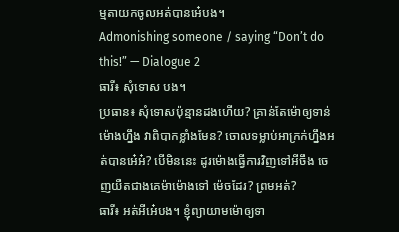ម្មតាយកចូលអត់បានអេ៎បង។
Admonishing someone / saying “Don’t do this!” — Dialogue 2
ធារី៖ សុំទោស បង។
ប្រធាន៖ សុំទោសប៉ុន្មានដងហើយ? គ្រាន់តែម៉ោឲ្យទាន់ម៉ោងហ្នឹង វាពិបាកខ្លាំងមែន? ចោលទម្លាប់អាក្រក់ហ្នឹងអត់បានអេ៎អ៎? បើមិននេះ ដូរម៉ោងធ្វើការវិញទៅអីចឹង ចេញយឺតជាងគេម៉ាម៉ោងទៅ ម៉េចដែរ? ព្រមអត់?
ធារី៖ អត់អីអេ៎បង។ ខ្ញុំព្យាយាមម៉ោឲ្យទា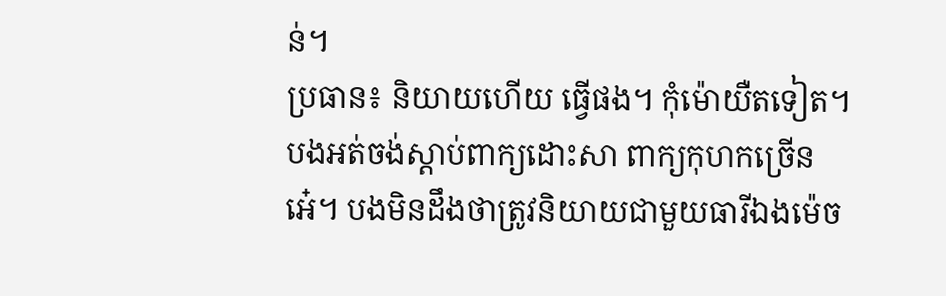ន់។
ប្រធាន៖ និយាយហើយ ធ្វើផង។ កុំម៉ោយឺតទៀត។ បងអត់ចង់ស្ដាប់ពាក្យដោះសា ពាក្យកុហកច្រើនអេ៎។ បងមិនដឹងថាត្រូវនិយាយជាមួយធារីឯងម៉េច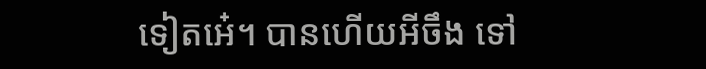ទៀតអេ៎។ បានហើយអីចឹង ទៅ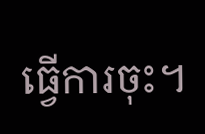ធ្វើការចុះ។